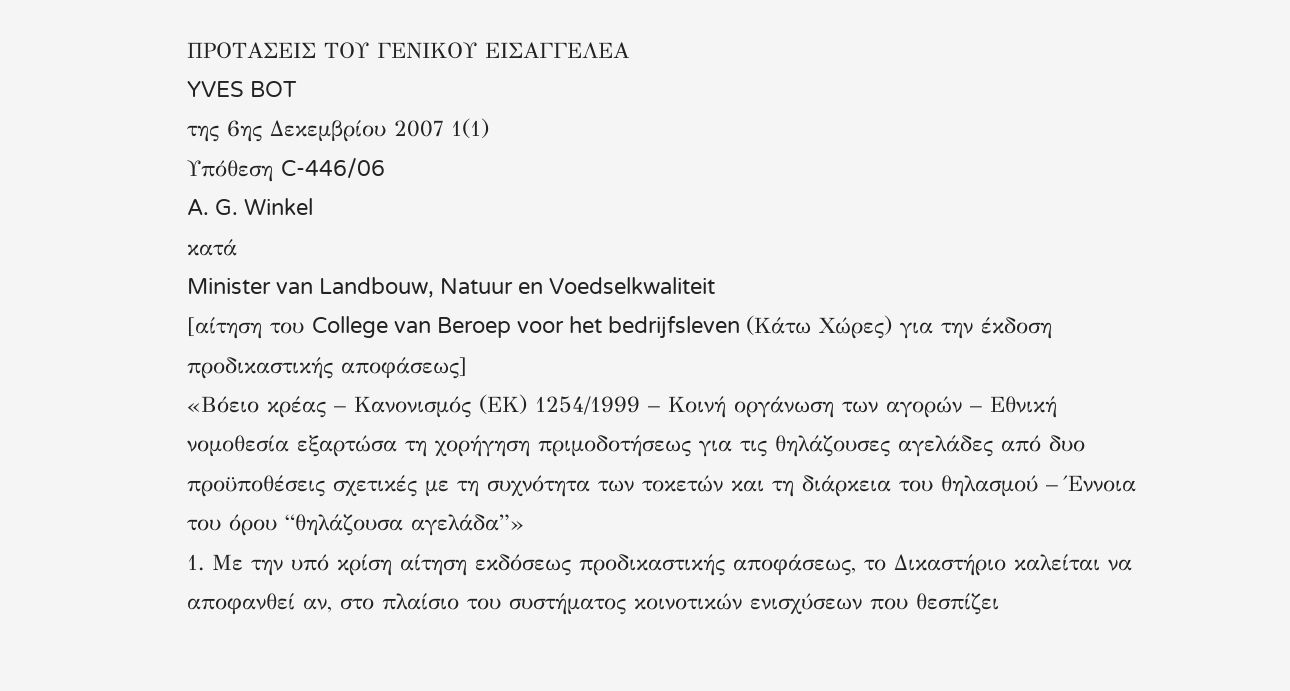ΠΡΟΤΑΣΕΙΣ ΤΟΥ ΓΕΝΙΚΟΥ ΕΙΣΑΓΓΕΛΕΑ
YVES BOT
της 6ης Δεκεμβρίου 2007 1(1)
Υπόθεση C-446/06
A. G. Winkel
κατά
Minister van Landbouw, Natuur en Voedselkwaliteit
[αίτηση του College van Beroep voor het bedrijfsleven (Κάτω Χώρες) για την έκδοση προδικαστικής αποφάσεως]
«Βόειο κρέας – Κανονισμός (ΕΚ) 1254/1999 – Κοινή οργάνωση των αγορών – Εθνική νομοθεσία εξαρτώσα τη χορήγηση πριμοδοτήσεως για τις θηλάζουσες αγελάδες από δυο προϋποθέσεις σχετικές με τη συχνότητα των τοκετών και τη διάρκεια του θηλασμού – Έννοια του όρου “θηλάζουσα αγελάδα”»
1. Με την υπό κρίση αίτηση εκδόσεως προδικαστικής αποφάσεως, το Δικαστήριο καλείται να αποφανθεί αν, στο πλαίσιο του συστήματος κοινοτικών ενισχύσεων που θεσπίζει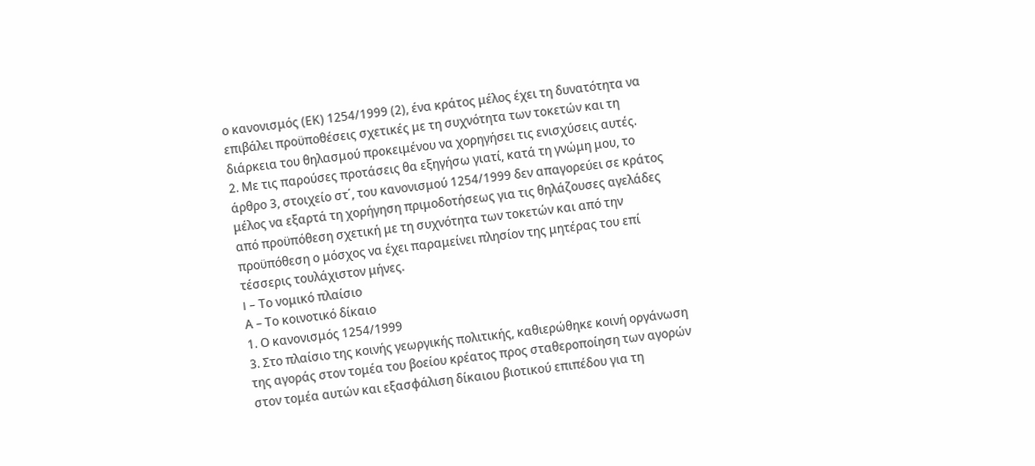ο κανονισμός (ΕΚ) 1254/1999 (2), ένα κράτος μέλος έχει τη δυνατότητα να επιβάλει προϋποθέσεις σχετικές με τη συχνότητα των τοκετών και τη διάρκεια του θηλασμού προκειμένου να χορηγήσει τις ενισχύσεις αυτές.
2. Με τις παρούσες προτάσεις θα εξηγήσω γιατί, κατά τη γνώμη μου, το άρθρο 3, στοιχείο στ΄, του κανονισμού 1254/1999 δεν απαγορεύει σε κράτος μέλος να εξαρτά τη χορήγηση πριμοδοτήσεως για τις θηλάζουσες αγελάδες από προϋπόθεση σχετική με τη συχνότητα των τοκετών και από την προϋπόθεση ο μόσχος να έχει παραμείνει πλησίον της μητέρας του επί τέσσερις τουλάχιστον μήνες.
I – Το νομικό πλαίσιο
Α – Το κοινοτικό δίκαιο
1. Ο κανονισμός 1254/1999
3. Στο πλαίσιο της κοινής γεωργικής πολιτικής, καθιερώθηκε κοινή οργάνωση της αγοράς στον τομέα του βοείου κρέατος προς σταθεροποίηση των αγορών στον τομέα αυτών και εξασφάλιση δίκαιου βιοτικού επιπέδου για τη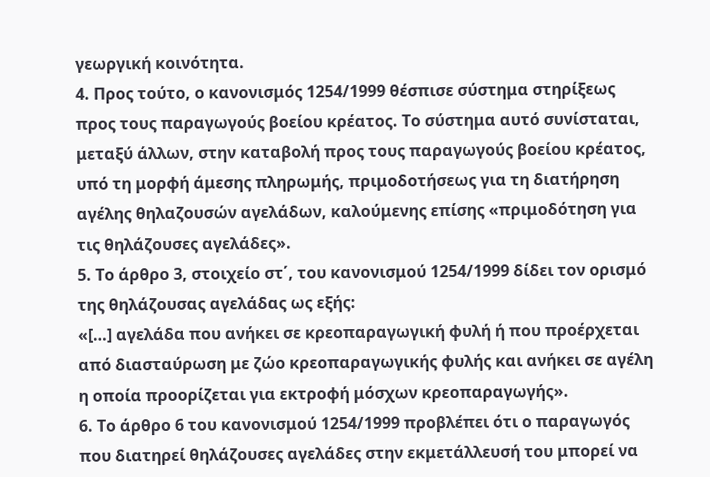γεωργική κοινότητα.
4. Προς τούτο, ο κανονισμός 1254/1999 θέσπισε σύστημα στηρίξεως προς τους παραγωγούς βοείου κρέατος. Το σύστημα αυτό συνίσταται, μεταξύ άλλων, στην καταβολή προς τους παραγωγούς βοείου κρέατος, υπό τη μορφή άμεσης πληρωμής, πριμοδοτήσεως για τη διατήρηση αγέλης θηλαζουσών αγελάδων, καλούμενης επίσης «πριμοδότηση για τις θηλάζουσες αγελάδες».
5. Το άρθρο 3, στοιχείο στ΄, του κανονισμού 1254/1999 δίδει τον ορισμό της θηλάζουσας αγελάδας ως εξής:
«[…] αγελάδα που ανήκει σε κρεοπαραγωγική φυλή ή που προέρχεται από διασταύρωση με ζώο κρεοπαραγωγικής φυλής και ανήκει σε αγέλη η οποία προορίζεται για εκτροφή μόσχων κρεοπαραγωγής».
6. Το άρθρο 6 του κανονισμού 1254/1999 προβλέπει ότι ο παραγωγός που διατηρεί θηλάζουσες αγελάδες στην εκμετάλλευσή του μπορεί να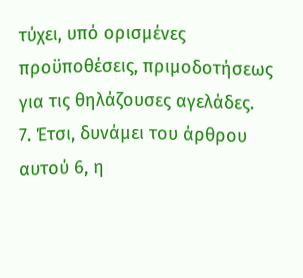τύχει, υπό ορισμένες προϋποθέσεις, πριμοδοτήσεως για τις θηλάζουσες αγελάδες.
7. Έτσι, δυνάμει του άρθρου αυτού 6, η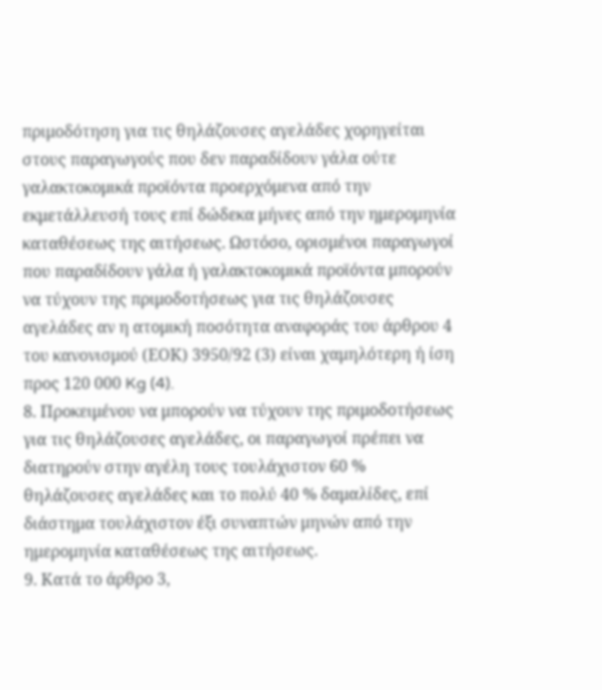πριμοδότηση για τις θηλάζουσες αγελάδες χορηγείται στους παραγωγούς που δεν παραδίδουν γάλα ούτε γαλακτοκομικά προϊόντα προερχόμενα από την εκμετάλλευσή τους επί δώδεκα μήνες από την ημερομηνία καταθέσεως της αιτήσεως. Ωστόσο, ορισμένοι παραγωγοί που παραδίδουν γάλα ή γαλακτοκομικά προϊόντα μπορούν να τύχουν της πριμοδοτήσεως για τις θηλάζουσες αγελάδες αν η ατομική ποσότητα αναφοράς του άρθρου 4 του κανονισμού (ΕΟΚ) 3950/92 (3) είναι χαμηλότερη ή ίση προς 120 000 Kg (4).
8. Προκειμένου να μπορούν να τύχουν της πριμοδοτήσεως για τις θηλάζουσες αγελάδες, οι παραγωγοί πρέπει να διατηρούν στην αγέλη τους τουλάχιστον 60 % θηλάζουσες αγελάδες και το πολύ 40 % δαμαλίδες, επί διάστημα τουλάχιστον έξι συναπτών μηνών από την ημερομηνία καταθέσεως της αιτήσεως.
9. Κατά το άρθρο 3,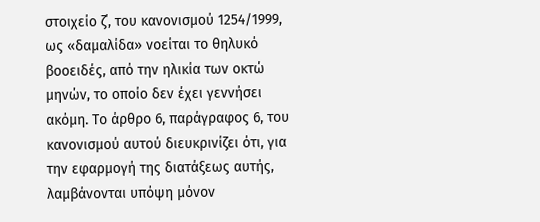στοιχείο ζ΄, του κανονισμού 1254/1999, ως «δαμαλίδα» νοείται το θηλυκό βοοειδές, από την ηλικία των οκτώ μηνών, το οποίο δεν έχει γεννήσει ακόμη. Το άρθρο 6, παράγραφος 6, του κανονισμού αυτού διευκρινίζει ότι, για την εφαρμογή της διατάξεως αυτής, λαμβάνονται υπόψη μόνον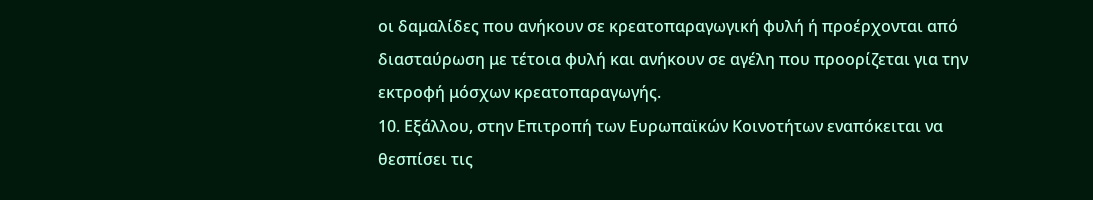οι δαμαλίδες που ανήκουν σε κρεατοπαραγωγική φυλή ή προέρχονται από διασταύρωση με τέτοια φυλή και ανήκουν σε αγέλη που προορίζεται για την εκτροφή μόσχων κρεατοπαραγωγής.
10. Εξάλλου, στην Επιτροπή των Ευρωπαϊκών Κοινοτήτων εναπόκειται να θεσπίσει τις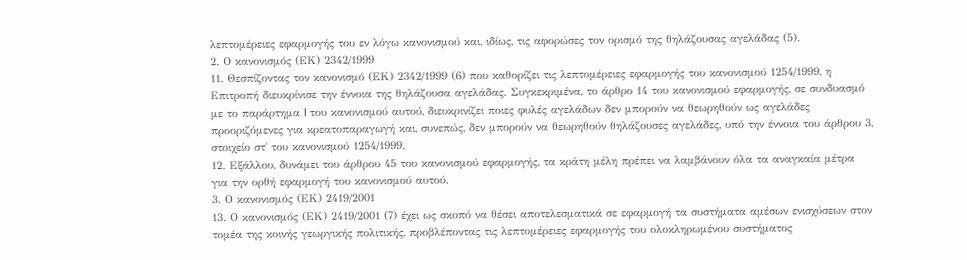λεπτομέρειες εφαρμογής του εν λόγω κανονισμού και, ιδίως, τις αφορώσες τον ορισμό της θηλάζουσας αγελάδας (5).
2. Ο κανονισμός (ΕΚ) 2342/1999
11. Θεσπίζοντας τον κανονισμό (ΕΚ) 2342/1999 (6) που καθορίζει τις λεπτομέρειες εφαρμογής του κανονισμού 1254/1999, η Επιτροπή διευκρίνισε την έννοια της θηλάζουσα αγελάδας. Συγκεκριμένα, το άρθρο 14 του κανονισμού εφαρμογής, σε συνδυασμό με το παράρτημα I του κανονισμού αυτού, διευκρινίζει ποιες φυλές αγελάδων δεν μπορούν να θεωρηθούν ως αγελάδες προοριζόμενες για κρεατοπαραγωγή και, συνεπώς, δεν μπορούν να θεωρηθούν θηλάζουσες αγελάδες, υπό την έννοια του άρθρου 3, στοιχείο στ΄ του κανονισμού 1254/1999.
12. Εξάλλου, δυνάμει του άρθρου 45 του κανονισμού εφαρμογής, τα κράτη μέλη πρέπει να λαμβάνουν όλα τα αναγκαία μέτρα για την ορθή εφαρμογή του κανονισμού αυτού.
3. Ο κανονισμός (ΕΚ) 2419/2001
13. Ο κανονισμός (ΕΚ) 2419/2001 (7) έχει ως σκοπό να θέσει αποτελεσματικά σε εφαρμογή τα συστήματα αμέσων ενισχύσεων στον τομέα της κοινής γεωργικής πολιτικής, προβλέποντας τις λεπτομέρειες εφαρμογής του ολοκληρωμένου συστήματος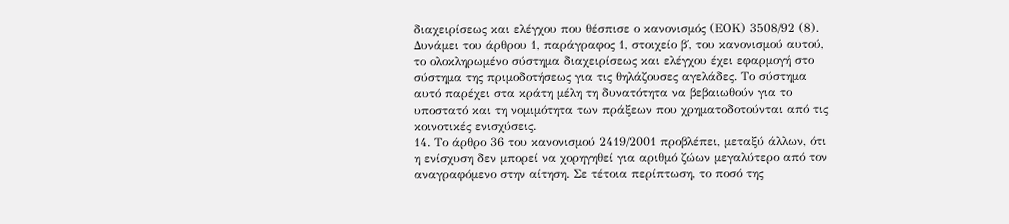διαχειρίσεως και ελέγχου που θέσπισε ο κανονισμός (ΕΟΚ) 3508/92 (8). Δυνάμει του άρθρου 1, παράγραφος 1, στοιχείο β΄, του κανονισμού αυτού, το ολοκληρωμένο σύστημα διαχειρίσεως και ελέγχου έχει εφαρμογή στο σύστημα της πριμοδοτήσεως για τις θηλάζουσες αγελάδες. Το σύστημα αυτό παρέχει στα κράτη μέλη τη δυνατότητα να βεβαιωθούν για το υποστατό και τη νομιμότητα των πράξεων που χρηματοδοτούνται από τις κοινοτικές ενισχύσεις.
14. Το άρθρο 36 του κανονισμού 2419/2001 προβλέπει, μεταξύ άλλων, ότι η ενίσχυση δεν μπορεί να χορηγηθεί για αριθμό ζώων μεγαλύτερο από τον αναγραφόμενο στην αίτηση. Σε τέτοια περίπτωση, το ποσό της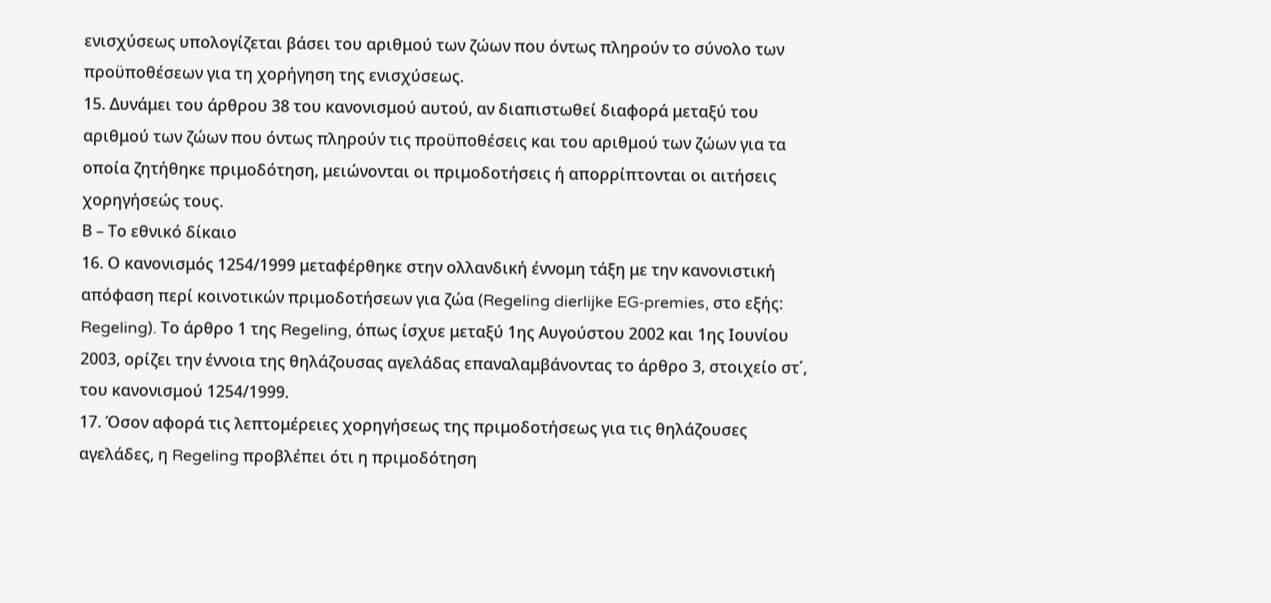ενισχύσεως υπολογίζεται βάσει του αριθμού των ζώων που όντως πληρούν το σύνολο των προϋποθέσεων για τη χορήγηση της ενισχύσεως.
15. Δυνάμει του άρθρου 38 του κανονισμού αυτού, αν διαπιστωθεί διαφορά μεταξύ του αριθμού των ζώων που όντως πληρούν τις προϋποθέσεις και του αριθμού των ζώων για τα οποία ζητήθηκε πριμοδότηση, μειώνονται οι πριμοδοτήσεις ή απορρίπτονται οι αιτήσεις χορηγήσεώς τους.
Β – Το εθνικό δίκαιο
16. Ο κανονισμός 1254/1999 μεταφέρθηκε στην ολλανδική έννομη τάξη με την κανονιστική απόφαση περί κοινοτικών πριμοδοτήσεων για ζώα (Regeling dierlijke EG‑premies, στο εξής: Regeling). Το άρθρο 1 της Regeling, όπως ίσχυε μεταξύ 1ης Αυγούστου 2002 και 1ης Ιουνίου 2003, ορίζει την έννοια της θηλάζουσας αγελάδας επαναλαμβάνοντας το άρθρο 3, στοιχείο στ΄, του κανονισμού 1254/1999.
17. Όσον αφορά τις λεπτομέρειες χορηγήσεως της πριμοδοτήσεως για τις θηλάζουσες αγελάδες, η Regeling προβλέπει ότι η πριμοδότηση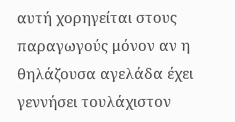αυτή χορηγείται στους παραγωγούς μόνον αν η θηλάζουσα αγελάδα έχει γεννήσει τουλάχιστον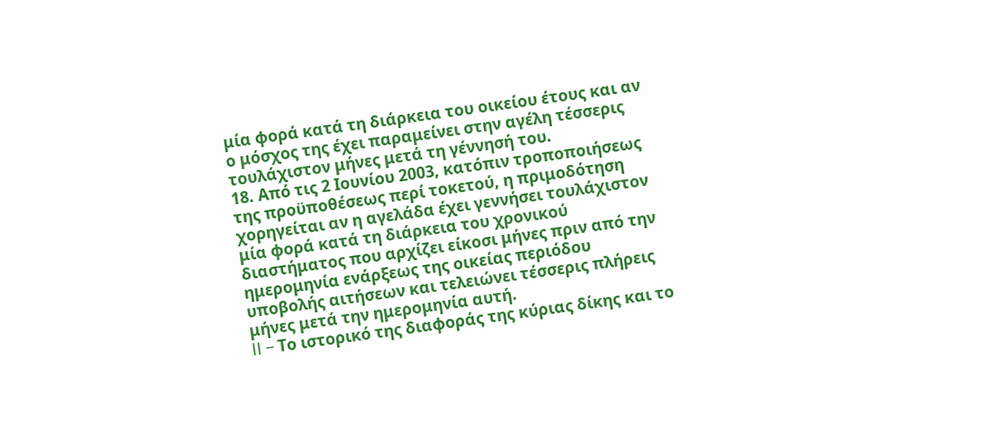μία φορά κατά τη διάρκεια του οικείου έτους και αν ο μόσχος της έχει παραμείνει στην αγέλη τέσσερις τουλάχιστον μήνες μετά τη γέννησή του.
18. Από τις 2 Ιουνίου 2003, κατόπιν τροποποιήσεως της προϋποθέσεως περί τοκετού, η πριμοδότηση χορηγείται αν η αγελάδα έχει γεννήσει τουλάχιστον μία φορά κατά τη διάρκεια του χρονικού διαστήματος που αρχίζει είκοσι μήνες πριν από την ημερομηνία ενάρξεως της οικείας περιόδου υποβολής αιτήσεων και τελειώνει τέσσερις πλήρεις μήνες μετά την ημερομηνία αυτή.
II – Το ιστορικό της διαφοράς της κύριας δίκης και το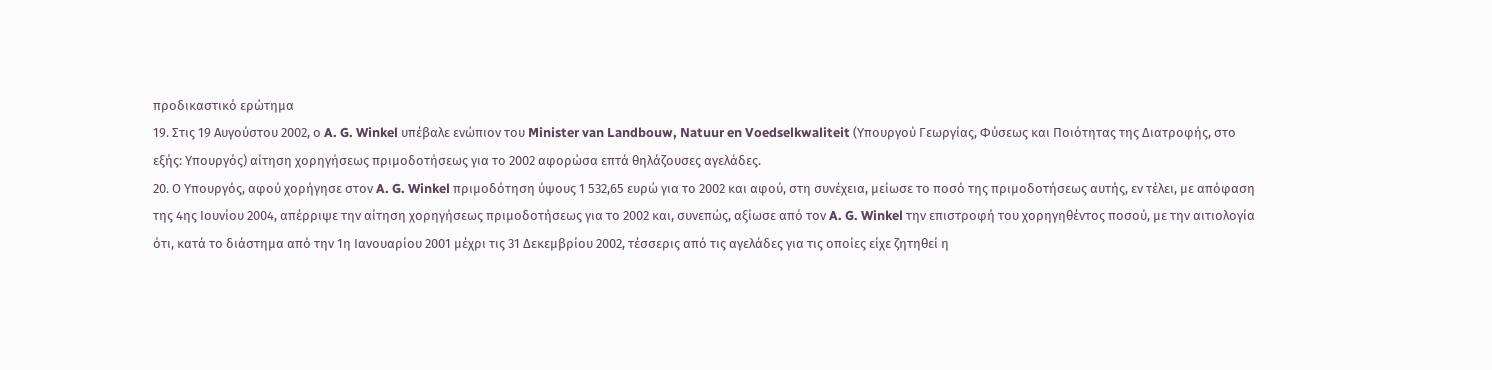προδικαστικό ερώτημα
19. Στις 19 Αυγούστου 2002, ο A. G. Winkel υπέβαλε ενώπιον του Minister van Landbouw, Natuur en Voedselkwaliteit (Υπουργού Γεωργίας, Φύσεως και Ποιότητας της Διατροφής, στο εξής: Υπουργός) αίτηση χορηγήσεως πριμοδοτήσεως για το 2002 αφορώσα επτά θηλάζουσες αγελάδες.
20. Ο Υπουργός, αφού χορήγησε στον A. G. Winkel πριμοδότηση ύψους 1 532,65 ευρώ για το 2002 και αφού, στη συνέχεια, μείωσε το ποσό της πριμοδοτήσεως αυτής, εν τέλει, με απόφαση της 4ης Ιουνίου 2004, απέρριψε την αίτηση χορηγήσεως πριμοδοτήσεως για το 2002 και, συνεπώς, αξίωσε από τον A. G. Winkel την επιστροφή του χορηγηθέντος ποσού, με την αιτιολογία ότι, κατά το διάστημα από την 1η Ιανουαρίου 2001 μέχρι τις 31 Δεκεμβρίου 2002, τέσσερις από τις αγελάδες για τις οποίες είχε ζητηθεί η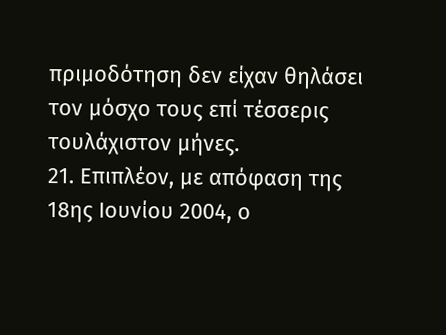πριμοδότηση δεν είχαν θηλάσει τον μόσχο τους επί τέσσερις τουλάχιστον μήνες.
21. Επιπλέον, με απόφαση της 18ης Ιουνίου 2004, ο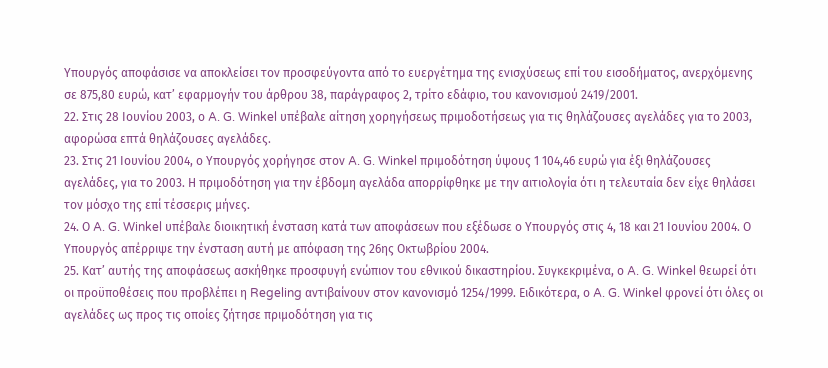Υπουργός αποφάσισε να αποκλείσει τον προσφεύγοντα από το ευεργέτημα της ενισχύσεως επί του εισοδήματος, ανερχόμενης σε 875,80 ευρώ, κατ’ εφαρμογήν του άρθρου 38, παράγραφος 2, τρίτο εδάφιο, του κανονισμού 2419/2001.
22. Στις 28 Ιουνίου 2003, ο A. G. Winkel υπέβαλε αίτηση χορηγήσεως πριμοδοτήσεως για τις θηλάζουσες αγελάδες για το 2003, αφορώσα επτά θηλάζουσες αγελάδες.
23. Στις 21 Ιουνίου 2004, ο Υπουργός χορήγησε στον A. G. Winkel πριμοδότηση ύψους 1 104,46 ευρώ για έξι θηλάζουσες αγελάδες, για το 2003. Η πριμοδότηση για την έβδομη αγελάδα απορρίφθηκε με την αιτιολογία ότι η τελευταία δεν είχε θηλάσει τον μόσχο της επί τέσσερις μήνες.
24. Ο A. G. Winkel υπέβαλε διοικητική ένσταση κατά των αποφάσεων που εξέδωσε ο Υπουργός στις 4, 18 και 21 Ιουνίου 2004. Ο Υπουργός απέρριψε την ένσταση αυτή με απόφαση της 26ης Οκτωβρίου 2004.
25. Κατ’ αυτής της αποφάσεως ασκήθηκε προσφυγή ενώπιον του εθνικού δικαστηρίου. Συγκεκριμένα, ο A. G. Winkel θεωρεί ότι οι προϋποθέσεις που προβλέπει η Regeling αντιβαίνουν στον κανονισμό 1254/1999. Ειδικότερα, ο A. G. Winkel φρονεί ότι όλες οι αγελάδες ως προς τις οποίες ζήτησε πριμοδότηση για τις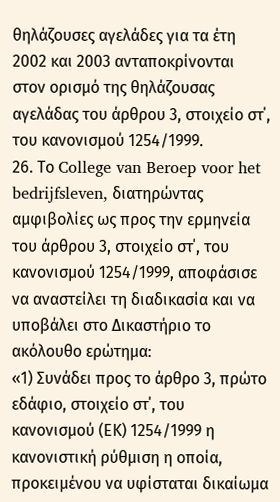θηλάζουσες αγελάδες για τα έτη 2002 και 2003 ανταποκρίνονται στον ορισμό της θηλάζουσας αγελάδας του άρθρου 3, στοιχείο στ΄, του κανονισμού 1254/1999.
26. Το College van Beroep voor het bedrijfsleven, διατηρώντας αμφιβολίες ως προς την ερμηνεία του άρθρου 3, στοιχείο στ΄, του κανονισμού 1254/1999, αποφάσισε να αναστείλει τη διαδικασία και να υποβάλει στο Δικαστήριο το ακόλουθο ερώτημα:
«1) Συνάδει προς το άρθρο 3, πρώτο εδάφιο, στοιχείο στ΄, του κανονισμού (ΕΚ) 1254/1999 η κανονιστική ρύθμιση η οποία, προκειμένου να υφίσταται δικαίωμα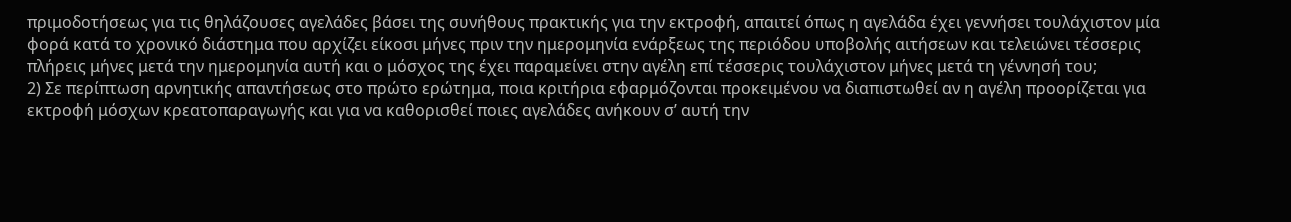πριμοδοτήσεως για τις θηλάζουσες αγελάδες βάσει της συνήθους πρακτικής για την εκτροφή, απαιτεί όπως η αγελάδα έχει γεννήσει τουλάχιστον μία φορά κατά το χρονικό διάστημα που αρχίζει είκοσι μήνες πριν την ημερομηνία ενάρξεως της περιόδου υποβολής αιτήσεων και τελειώνει τέσσερις πλήρεις μήνες μετά την ημερομηνία αυτή και ο μόσχος της έχει παραμείνει στην αγέλη επί τέσσερις τουλάχιστον μήνες μετά τη γέννησή του;
2) Σε περίπτωση αρνητικής απαντήσεως στο πρώτο ερώτημα, ποια κριτήρια εφαρμόζονται προκειμένου να διαπιστωθεί αν η αγέλη προορίζεται για εκτροφή μόσχων κρεατοπαραγωγής και για να καθορισθεί ποιες αγελάδες ανήκουν σ’ αυτή την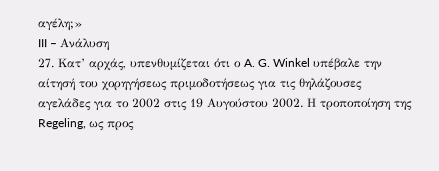αγέλη;»
III – Ανάλυση
27. Κατ’ αρχάς, υπενθυμίζεται ότι ο A. G. Winkel υπέβαλε την αίτησή του χορηγήσεως πριμοδοτήσεως για τις θηλάζουσες αγελάδες για το 2002 στις 19 Αυγούστου 2002. Η τροποποίηση της Regeling, ως προς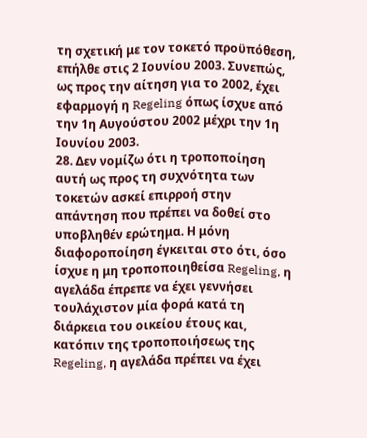τη σχετική με τον τοκετό προϋπόθεση, επήλθε στις 2 Ιουνίου 2003. Συνεπώς, ως προς την αίτηση για το 2002, έχει εφαρμογή η Regeling όπως ίσχυε από την 1η Αυγούστου 2002 μέχρι την 1η Ιουνίου 2003.
28. Δεν νομίζω ότι η τροποποίηση αυτή ως προς τη συχνότητα των τοκετών ασκεί επιρροή στην απάντηση που πρέπει να δοθεί στο υποβληθέν ερώτημα. Η μόνη διαφοροποίηση έγκειται στο ότι, όσο ίσχυε η μη τροποποιηθείσα Regeling, η αγελάδα έπρεπε να έχει γεννήσει τουλάχιστον μία φορά κατά τη διάρκεια του οικείου έτους και, κατόπιν της τροποποιήσεως της Regeling, η αγελάδα πρέπει να έχει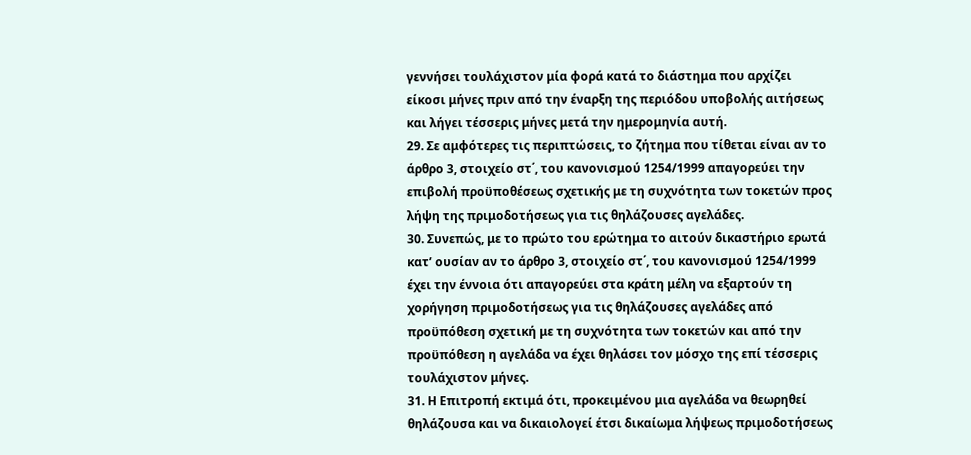γεννήσει τουλάχιστον μία φορά κατά το διάστημα που αρχίζει είκοσι μήνες πριν από την έναρξη της περιόδου υποβολής αιτήσεως και λήγει τέσσερις μήνες μετά την ημερομηνία αυτή.
29. Σε αμφότερες τις περιπτώσεις, το ζήτημα που τίθεται είναι αν το άρθρο 3, στοιχείο στ΄, του κανονισμού 1254/1999 απαγορεύει την επιβολή προϋποθέσεως σχετικής με τη συχνότητα των τοκετών προς λήψη της πριμοδοτήσεως για τις θηλάζουσες αγελάδες.
30. Συνεπώς, με το πρώτο του ερώτημα το αιτούν δικαστήριο ερωτά κατ’ ουσίαν αν το άρθρο 3, στοιχείο στ΄, του κανονισμού 1254/1999 έχει την έννοια ότι απαγορεύει στα κράτη μέλη να εξαρτούν τη χορήγηση πριμοδοτήσεως για τις θηλάζουσες αγελάδες από προϋπόθεση σχετική με τη συχνότητα των τοκετών και από την προϋπόθεση η αγελάδα να έχει θηλάσει τον μόσχο της επί τέσσερις τουλάχιστον μήνες.
31. Η Επιτροπή εκτιμά ότι, προκειμένου μια αγελάδα να θεωρηθεί θηλάζουσα και να δικαιολογεί έτσι δικαίωμα λήψεως πριμοδοτήσεως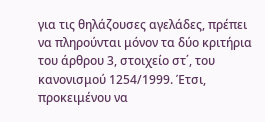για τις θηλάζουσες αγελάδες, πρέπει να πληρούνται μόνον τα δύο κριτήρια του άρθρου 3, στοιχείο στ΄, του κανονισμού 1254/1999. Έτσι, προκειμένου να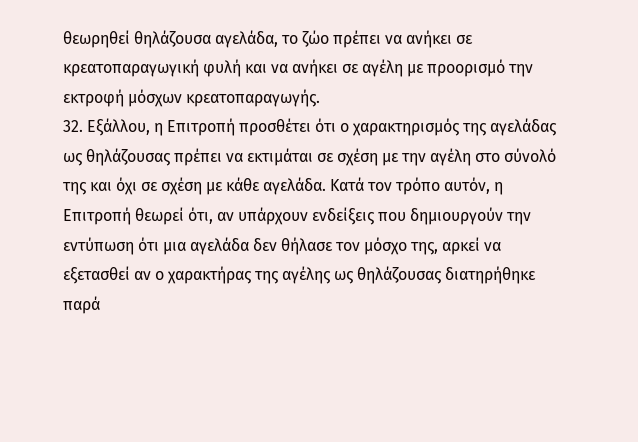θεωρηθεί θηλάζουσα αγελάδα, το ζώο πρέπει να ανήκει σε κρεατοπαραγωγική φυλή και να ανήκει σε αγέλη με προορισμό την εκτροφή μόσχων κρεατοπαραγωγής.
32. Εξάλλου, η Επιτροπή προσθέτει ότι ο χαρακτηρισμός της αγελάδας ως θηλάζουσας πρέπει να εκτιμάται σε σχέση με την αγέλη στο σύνολό της και όχι σε σχέση με κάθε αγελάδα. Κατά τον τρόπο αυτόν, η Επιτροπή θεωρεί ότι, αν υπάρχουν ενδείξεις που δημιουργούν την εντύπωση ότι μια αγελάδα δεν θήλασε τον μόσχο της, αρκεί να εξετασθεί αν ο χαρακτήρας της αγέλης ως θηλάζουσας διατηρήθηκε παρά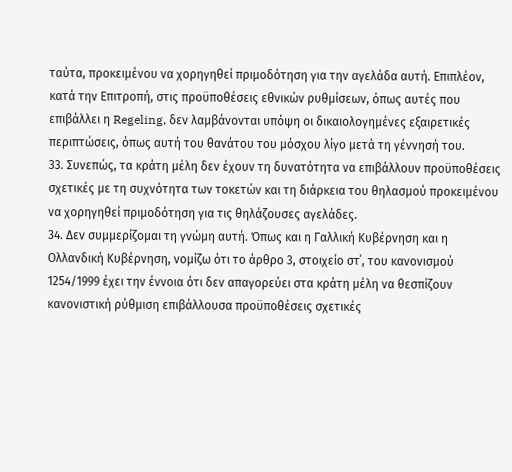ταύτα, προκειμένου να χορηγηθεί πριμοδότηση για την αγελάδα αυτή. Επιπλέον, κατά την Επιτροπή, στις προϋποθέσεις εθνικών ρυθμίσεων, όπως αυτές που επιβάλλει η Regeling, δεν λαμβάνονται υπόψη οι δικαιολογημένες εξαιρετικές περιπτώσεις, όπως αυτή του θανάτου του μόσχου λίγο μετά τη γέννησή του.
33. Συνεπώς, τα κράτη μέλη δεν έχουν τη δυνατότητα να επιβάλλουν προϋποθέσεις σχετικές με τη συχνότητα των τοκετών και τη διάρκεια του θηλασμού προκειμένου να χορηγηθεί πριμοδότηση για τις θηλάζουσες αγελάδες.
34. Δεν συμμερίζομαι τη γνώμη αυτή. Όπως και η Γαλλική Κυβέρνηση και η Ολλανδική Κυβέρνηση, νομίζω ότι το άρθρο 3, στοιχείο στ΄, του κανονισμού 1254/1999 έχει την έννοια ότι δεν απαγορεύει στα κράτη μέλη να θεσπίζουν κανονιστική ρύθμιση επιβάλλουσα προϋποθέσεις σχετικές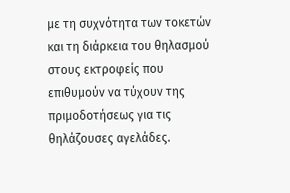με τη συχνότητα των τοκετών και τη διάρκεια του θηλασμού στους εκτροφείς που επιθυμούν να τύχουν της πριμοδοτήσεως για τις θηλάζουσες αγελάδες.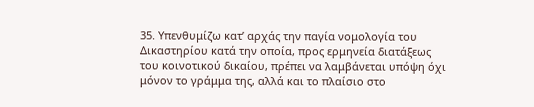35. Υπενθυμίζω κατ’ αρχάς την παγία νομολογία του Δικαστηρίου κατά την οποία, προς ερμηνεία διατάξεως του κοινοτικού δικαίου, πρέπει να λαμβάνεται υπόψη όχι μόνον το γράμμα της, αλλά και το πλαίσιο στο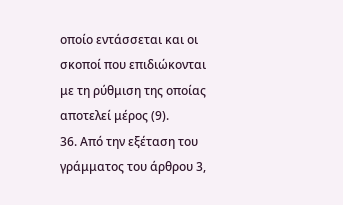οποίο εντάσσεται και οι σκοποί που επιδιώκονται με τη ρύθμιση της οποίας αποτελεί μέρος (9).
36. Από την εξέταση του γράμματος του άρθρου 3,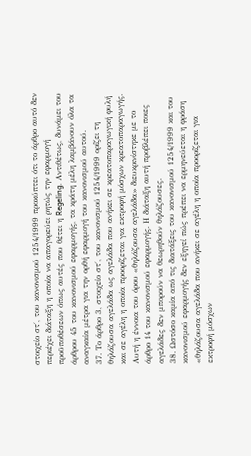στοιχείο στ΄, του κανονισμού 1254/1999 προκύπτει ότι το άρθρο αυτό δεν περιέχει διάταξη η οποία να απαγορεύει ρητώς την εφαρμογή προϋποθέσεων όπως αυτές που θέτει η Regeling. Αντιθέτως, δυνάμει του άρθρου 45 του κανονισμού εφαρμογής, τα κράτη μέλη λαμβάνουν όλα τα αναγκαία μέτρα για την ορθή εφαρμογή του κανονισμού αυτού.
37. Το άρθρο 3, στοιχείο στ΄, του κανονισμού 1254/1999 ορίζει τη θηλάζουσα αγελάδα ως αγελάδα που ανήκει σε κρεατοπαραγωγική φυλή και σε αγέλη η οποία προορίζεται για εκτροφή μόσχων κρεατοπαραγωγής. Αυτή η έννοια του όρου «θηλάζουσα αγελάδα» διευκρινίστηκε με το άρθρο 14 του κανονισμού εφαρμογής. Η διάταξη αυτή προβλέπει ποιες αγελάδες δεν μπορούν να θεωρηθούν θηλάζουσες.
38. Ωστόσο καμία από τις διατάξεις του κανονισμού 1254/1999 και του κανονισμού εφαρμογής δεν εξηγεί πώς πρέπει να ερμηνεύεται η φράση «θηλάζουσα αγελάδα που ανήκει σε αγέλη η οποία προορίζεται για εκτροφή μόσχων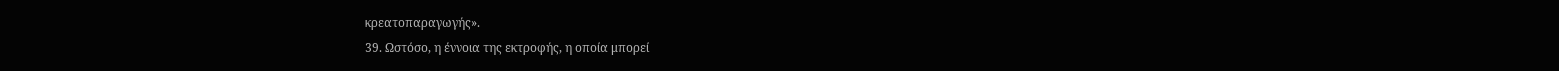κρεατοπαραγωγής».
39. Ωστόσο, η έννοια της εκτροφής, η οποία μπορεί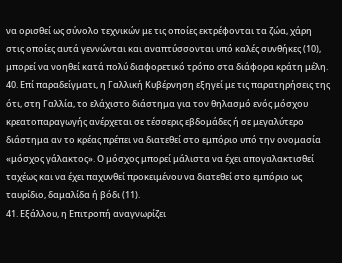να ορισθεί ως σύνολο τεχνικών με τις οποίες εκτρέφονται τα ζώα, χάρη στις οποίες αυτά γεννώνται και αναπτύσσονται υπό καλές συνθήκες (10), μπορεί να νοηθεί κατά πολύ διαφορετικό τρόπο στα διάφορα κράτη μέλη.
40. Επί παραδείγματι, η Γαλλική Κυβέρνηση εξηγεί με τις παρατηρήσεις της ότι, στη Γαλλία, το ελάχιστο διάστημα για τον θηλασμό ενός μόσχου κρεατοπαραγωγής ανέρχεται σε τέσσερις εβδομάδες ή σε μεγαλύτερο διάστημα αν το κρέας πρέπει να διατεθεί στο εμπόριο υπό την ονομασία «μόσχος γάλακτος». Ο μόσχος μπορεί μάλιστα να έχει απογαλακτισθεί ταχέως και να έχει παχυνθεί προκειμένου να διατεθεί στο εμπόριο ως ταυρίδιο, δαμαλίδα ή βόδι (11).
41. Εξάλλου, η Επιτροπή αναγνωρίζει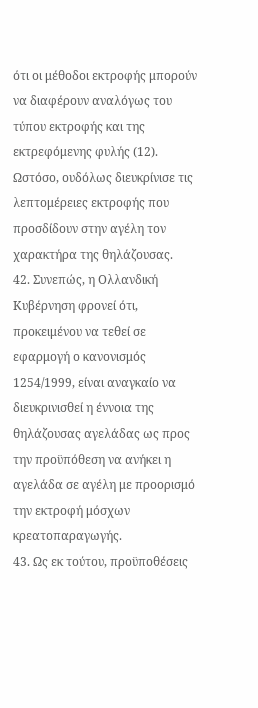ότι οι μέθοδοι εκτροφής μπορούν να διαφέρουν αναλόγως του τύπου εκτροφής και της εκτρεφόμενης φυλής (12). Ωστόσο, ουδόλως διευκρίνισε τις λεπτομέρειες εκτροφής που προσδίδουν στην αγέλη τον χαρακτήρα της θηλάζουσας.
42. Συνεπώς, η Ολλανδική Κυβέρνηση φρονεί ότι, προκειμένου να τεθεί σε εφαρμογή ο κανονισμός 1254/1999, είναι αναγκαίο να διευκρινισθεί η έννοια της θηλάζουσας αγελάδας ως προς την προϋπόθεση να ανήκει η αγελάδα σε αγέλη με προορισμό την εκτροφή μόσχων κρεατοπαραγωγής.
43. Ως εκ τούτου, προϋποθέσεις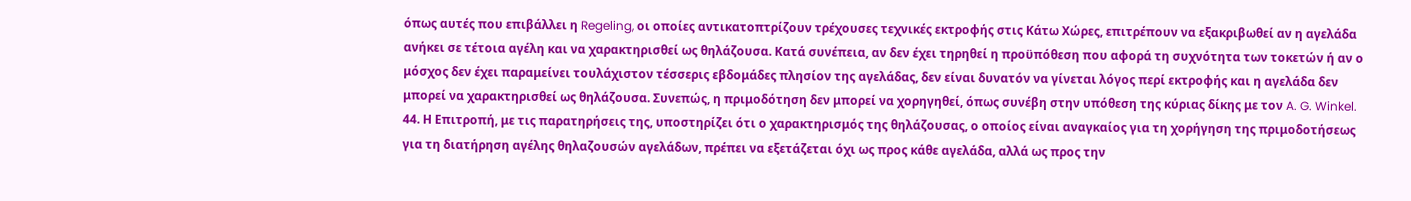όπως αυτές που επιβάλλει η Regeling, οι οποίες αντικατοπτρίζουν τρέχουσες τεχνικές εκτροφής στις Κάτω Χώρες, επιτρέπουν να εξακριβωθεί αν η αγελάδα ανήκει σε τέτοια αγέλη και να χαρακτηρισθεί ως θηλάζουσα. Κατά συνέπεια, αν δεν έχει τηρηθεί η προϋπόθεση που αφορά τη συχνότητα των τοκετών ή αν ο μόσχος δεν έχει παραμείνει τουλάχιστον τέσσερις εβδομάδες πλησίον της αγελάδας, δεν είναι δυνατόν να γίνεται λόγος περί εκτροφής και η αγελάδα δεν μπορεί να χαρακτηρισθεί ως θηλάζουσα. Συνεπώς, η πριμοδότηση δεν μπορεί να χορηγηθεί, όπως συνέβη στην υπόθεση της κύριας δίκης με τον A. G. Winkel.
44. Η Επιτροπή, με τις παρατηρήσεις της, υποστηρίζει ότι ο χαρακτηρισμός της θηλάζουσας, ο οποίος είναι αναγκαίος για τη χορήγηση της πριμοδοτήσεως για τη διατήρηση αγέλης θηλαζουσών αγελάδων, πρέπει να εξετάζεται όχι ως προς κάθε αγελάδα, αλλά ως προς την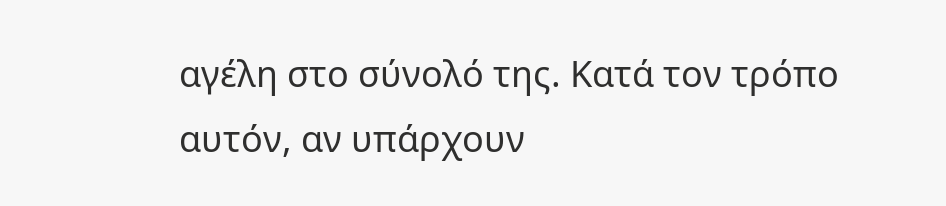αγέλη στο σύνολό της. Κατά τον τρόπο αυτόν, αν υπάρχουν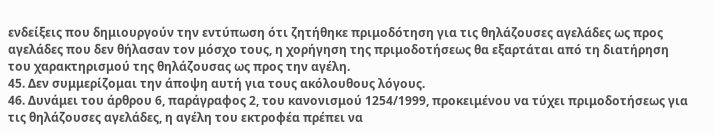ενδείξεις που δημιουργούν την εντύπωση ότι ζητήθηκε πριμοδότηση για τις θηλάζουσες αγελάδες ως προς αγελάδες που δεν θήλασαν τον μόσχο τους, η χορήγηση της πριμοδοτήσεως θα εξαρτάται από τη διατήρηση του χαρακτηρισμού της θηλάζουσας ως προς την αγέλη.
45. Δεν συμμερίζομαι την άποψη αυτή για τους ακόλουθους λόγους.
46. Δυνάμει του άρθρου 6, παράγραφος 2, του κανονισμού 1254/1999, προκειμένου να τύχει πριμοδοτήσεως για τις θηλάζουσες αγελάδες, η αγέλη του εκτροφέα πρέπει να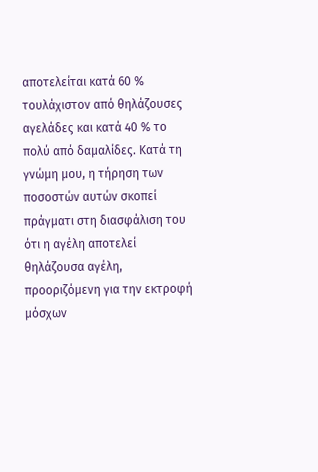αποτελείται κατά 60 % τουλάχιστον από θηλάζουσες αγελάδες και κατά 40 % το πολύ από δαμαλίδες. Κατά τη γνώμη μου, η τήρηση των ποσοστών αυτών σκοπεί πράγματι στη διασφάλιση του ότι η αγέλη αποτελεί θηλάζουσα αγέλη, προοριζόμενη για την εκτροφή μόσχων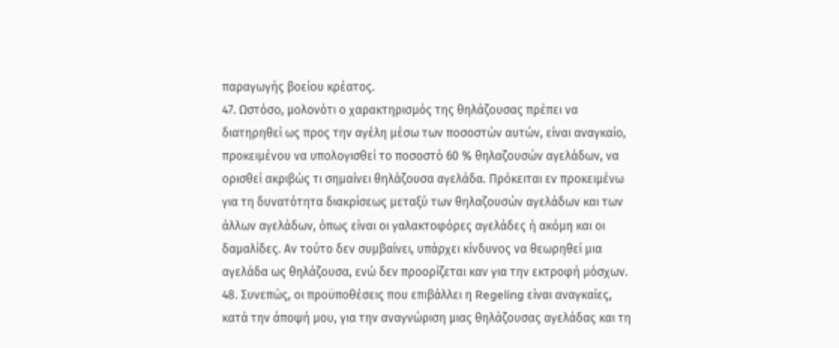παραγωγής βοείου κρέατος.
47. Ωστόσο, μολονότι ο χαρακτηρισμός της θηλάζουσας πρέπει να διατηρηθεί ως προς την αγέλη μέσω των ποσοστών αυτών, είναι αναγκαίο, προκειμένου να υπολογισθεί το ποσοστό 60 % θηλαζουσών αγελάδων, να ορισθεί ακριβώς τι σημαίνει θηλάζουσα αγελάδα. Πρόκειται εν προκειμένω για τη δυνατότητα διακρίσεως μεταξύ των θηλαζουσών αγελάδων και των άλλων αγελάδων, όπως είναι οι γαλακτοφόρες αγελάδες ή ακόμη και οι δαμαλίδες. Αν τούτο δεν συμβαίνει, υπάρχει κίνδυνος να θεωρηθεί μια αγελάδα ως θηλάζουσα, ενώ δεν προορίζεται καν για την εκτροφή μόσχων.
48. Συνεπώς, οι προϋποθέσεις που επιβάλλει η Regeling είναι αναγκαίες, κατά την άποψή μου, για την αναγνώριση μιας θηλάζουσας αγελάδας και τη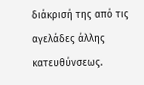διάκρισή της από τις αγελάδες άλλης κατευθύνσεως.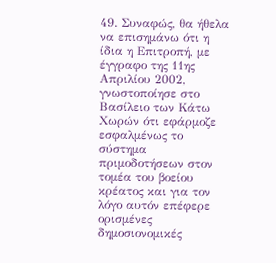49. Συναφώς, θα ήθελα να επισημάνω ότι η ίδια η Επιτροπή, με έγγραφο της 11ης Απριλίου 2002, γνωστοποίησε στο Βασίλειο των Κάτω Χωρών ότι εφάρμοζε εσφαλμένως το σύστημα πριμοδοτήσεων στον τομέα του βοείου κρέατος και για τον λόγο αυτόν επέφερε ορισμένες δημοσιονομικές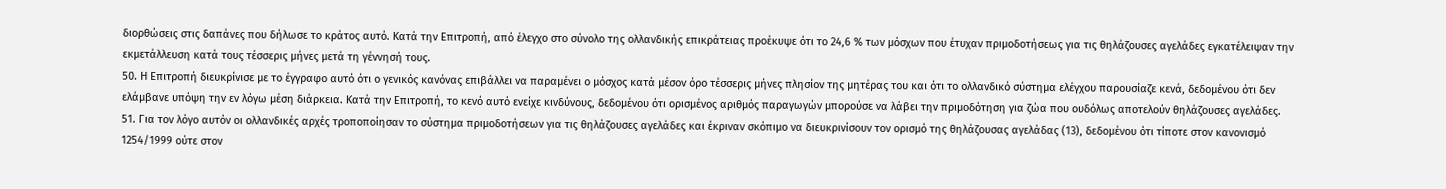διορθώσεις στις δαπάνες που δήλωσε το κράτος αυτό. Κατά την Επιτροπή, από έλεγχο στο σύνολο της ολλανδικής επικράτειας προέκυψε ότι το 24,6 % των μόσχων που έτυχαν πριμοδοτήσεως για τις θηλάζουσες αγελάδες εγκατέλειψαν την εκμετάλλευση κατά τους τέσσερις μήνες μετά τη γέννησή τους.
50. Η Επιτροπή διευκρίνισε με το έγγραφο αυτό ότι ο γενικός κανόνας επιβάλλει να παραμένει ο μόσχος κατά μέσον όρο τέσσερις μήνες πλησίον της μητέρας του και ότι το ολλανδικό σύστημα ελέγχου παρουσίαζε κενά, δεδομένου ότι δεν ελάμβανε υπόψη την εν λόγω μέση διάρκεια. Κατά την Επιτροπή, το κενό αυτό ενείχε κινδύνους, δεδομένου ότι ορισμένος αριθμός παραγωγών μπορούσε να λάβει την πριμοδότηση για ζώα που ουδόλως αποτελούν θηλάζουσες αγελάδες.
51. Για τον λόγο αυτόν οι ολλανδικές αρχές τροποποίησαν το σύστημα πριμοδοτήσεων για τις θηλάζουσες αγελάδες και έκριναν σκόπιμο να διευκρινίσουν τον ορισμό της θηλάζουσας αγελάδας (13), δεδομένου ότι τίποτε στον κανονισμό 1254/1999 ούτε στον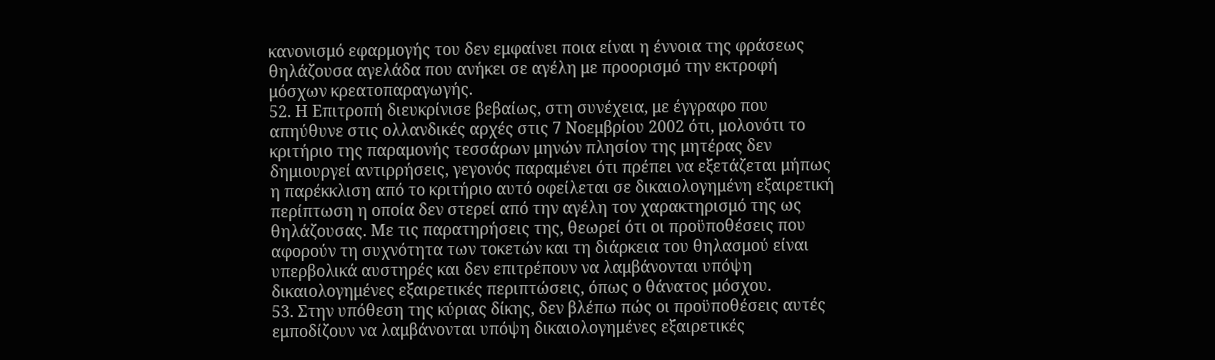κανονισμό εφαρμογής του δεν εμφαίνει ποια είναι η έννοια της φράσεως θηλάζουσα αγελάδα που ανήκει σε αγέλη με προορισμό την εκτροφή μόσχων κρεατοπαραγωγής.
52. Η Επιτροπή διευκρίνισε βεβαίως, στη συνέχεια, με έγγραφο που απηύθυνε στις ολλανδικές αρχές στις 7 Νοεμβρίου 2002 ότι, μολονότι το κριτήριο της παραμονής τεσσάρων μηνών πλησίον της μητέρας δεν δημιουργεί αντιρρήσεις, γεγονός παραμένει ότι πρέπει να εξετάζεται μήπως η παρέκκλιση από το κριτήριο αυτό οφείλεται σε δικαιολογημένη εξαιρετική περίπτωση η οποία δεν στερεί από την αγέλη τον χαρακτηρισμό της ως θηλάζουσας. Με τις παρατηρήσεις της, θεωρεί ότι οι προϋποθέσεις που αφορούν τη συχνότητα των τοκετών και τη διάρκεια του θηλασμού είναι υπερβολικά αυστηρές και δεν επιτρέπουν να λαμβάνονται υπόψη δικαιολογημένες εξαιρετικές περιπτώσεις, όπως ο θάνατος μόσχου.
53. Στην υπόθεση της κύριας δίκης, δεν βλέπω πώς οι προϋποθέσεις αυτές εμποδίζουν να λαμβάνονται υπόψη δικαιολογημένες εξαιρετικές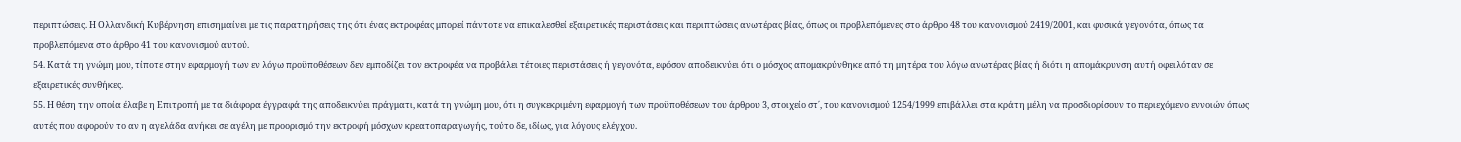περιπτώσεις. Η Ολλανδική Κυβέρνηση επισημαίνει με τις παρατηρήσεις της ότι ένας εκτροφέας μπορεί πάντοτε να επικαλεσθεί εξαιρετικές περιστάσεις και περιπτώσεις ανωτέρας βίας, όπως οι προβλεπόμενες στο άρθρο 48 του κανονισμού 2419/2001, και φυσικά γεγονότα, όπως τα προβλεπόμενα στο άρθρο 41 του κανονισμού αυτού.
54. Κατά τη γνώμη μου, τίποτε στην εφαρμογή των εν λόγω προϋποθέσεων δεν εμποδίζει τον εκτροφέα να προβάλει τέτοιες περιστάσεις ή γεγονότα, εφόσον αποδεικνύει ότι ο μόσχος απομακρύνθηκε από τη μητέρα του λόγω ανωτέρας βίας ή διότι η απομάκρυνση αυτή οφειλόταν σε εξαιρετικές συνθήκες.
55. Η θέση την οποία έλαβε η Επιτροπή με τα διάφορα έγγραφά της αποδεικνύει πράγματι, κατά τη γνώμη μου, ότι η συγκεκριμένη εφαρμογή των προϋποθέσεων του άρθρου 3, στοιχείο στ΄, του κανονισμού 1254/1999 επιβάλλει στα κράτη μέλη να προσδιορίσουν το περιεχόμενο εννοιών όπως αυτές που αφορούν το αν η αγελάδα ανήκει σε αγέλη με προορισμό την εκτροφή μόσχων κρεατοπαραγωγής, τούτο δε, ιδίως, για λόγους ελέγχου.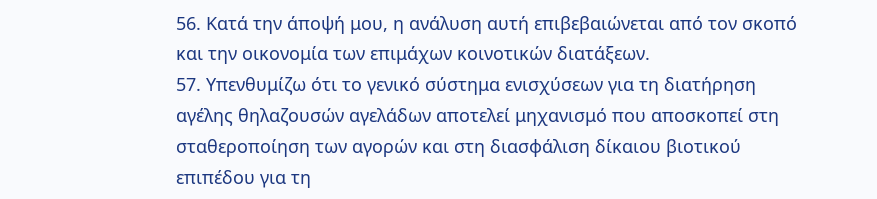56. Κατά την άποψή μου, η ανάλυση αυτή επιβεβαιώνεται από τον σκοπό και την οικονομία των επιμάχων κοινοτικών διατάξεων.
57. Υπενθυμίζω ότι το γενικό σύστημα ενισχύσεων για τη διατήρηση αγέλης θηλαζουσών αγελάδων αποτελεί μηχανισμό που αποσκοπεί στη σταθεροποίηση των αγορών και στη διασφάλιση δίκαιου βιοτικού επιπέδου για τη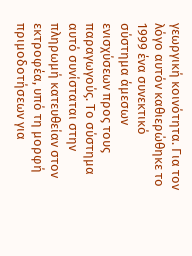γεωργική κοινότητα. Για τον λόγο αυτόν καθιερώθηκε το 1999 ένα συνεκτικό σύστημα άμεσων ενισχύσεων προς τους παραγωγούς. Το σύστημα αυτό συνίσταται στην πληρωμή κατευθείαν στον εκτροφέα, υπό τη μορφή πριμοδοτήσεων για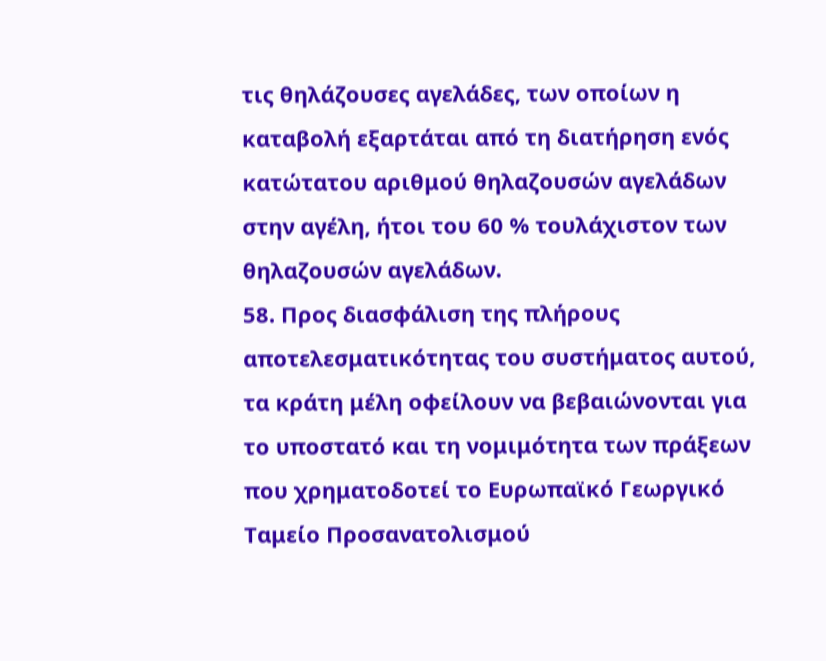τις θηλάζουσες αγελάδες, των οποίων η καταβολή εξαρτάται από τη διατήρηση ενός κατώτατου αριθμού θηλαζουσών αγελάδων στην αγέλη, ήτοι του 60 % τουλάχιστον των θηλαζουσών αγελάδων.
58. Προς διασφάλιση της πλήρους αποτελεσματικότητας του συστήματος αυτού, τα κράτη μέλη οφείλουν να βεβαιώνονται για το υποστατό και τη νομιμότητα των πράξεων που χρηματοδοτεί το Ευρωπαϊκό Γεωργικό Ταμείο Προσανατολισμού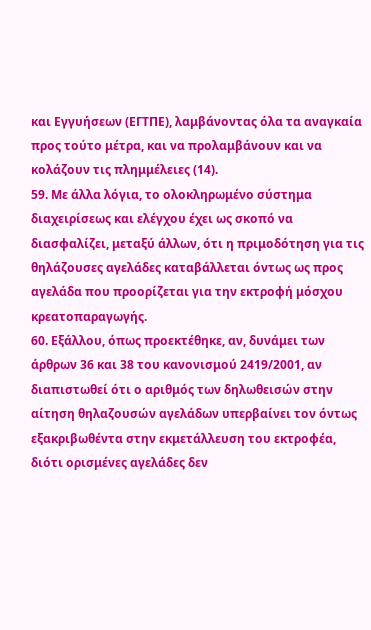και Εγγυήσεων (ΕΓΤΠΕ), λαμβάνοντας όλα τα αναγκαία προς τούτο μέτρα, και να προλαμβάνουν και να κολάζουν τις πλημμέλειες (14).
59. Με άλλα λόγια, το ολοκληρωμένο σύστημα διαχειρίσεως και ελέγχου έχει ως σκοπό να διασφαλίζει, μεταξύ άλλων, ότι η πριμοδότηση για τις θηλάζουσες αγελάδες καταβάλλεται όντως ως προς αγελάδα που προορίζεται για την εκτροφή μόσχου κρεατοπαραγωγής.
60. Εξάλλου, όπως προεκτέθηκε, αν, δυνάμει των άρθρων 36 και 38 του κανονισμού 2419/2001, αν διαπιστωθεί ότι ο αριθμός των δηλωθεισών στην αίτηση θηλαζουσών αγελάδων υπερβαίνει τον όντως εξακριβωθέντα στην εκμετάλλευση του εκτροφέα, διότι ορισμένες αγελάδες δεν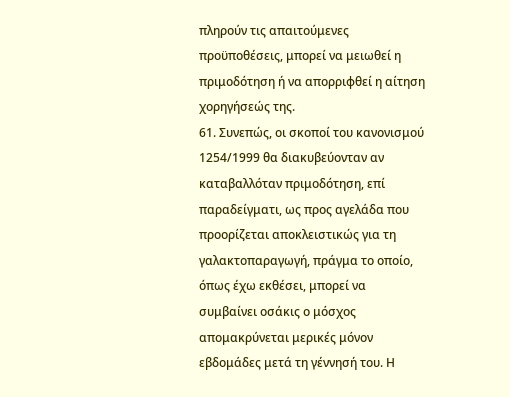πληρούν τις απαιτούμενες προϋποθέσεις, μπορεί να μειωθεί η πριμοδότηση ή να απορριφθεί η αίτηση χορηγήσεώς της.
61. Συνεπώς, οι σκοποί του κανονισμού 1254/1999 θα διακυβεύονταν αν καταβαλλόταν πριμοδότηση, επί παραδείγματι, ως προς αγελάδα που προορίζεται αποκλειστικώς για τη γαλακτοπαραγωγή, πράγμα το οποίο, όπως έχω εκθέσει, μπορεί να συμβαίνει οσάκις ο μόσχος απομακρύνεται μερικές μόνον εβδομάδες μετά τη γέννησή του. Η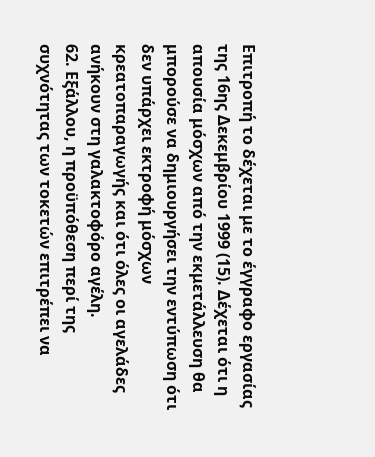Επιτροπή το δέχεται με το έγγραφο εργασίας της 16ης Δεκεμβρίου 1999 (15). Δέχεται ότι η απουσία μόσχων από την εκμετάλλευση θα μπορούσε να δημιουργήσει την εντύπωση ότι δεν υπάρχει εκτροφή μόσχων κρεατοπαραγωγής και ότι όλες οι αγελάδες ανήκουν στη γαλακτοφόρο αγέλη.
62. Εξάλλου, η προϋπόθεση περί της συχνότητας των τοκετών επιτρέπει να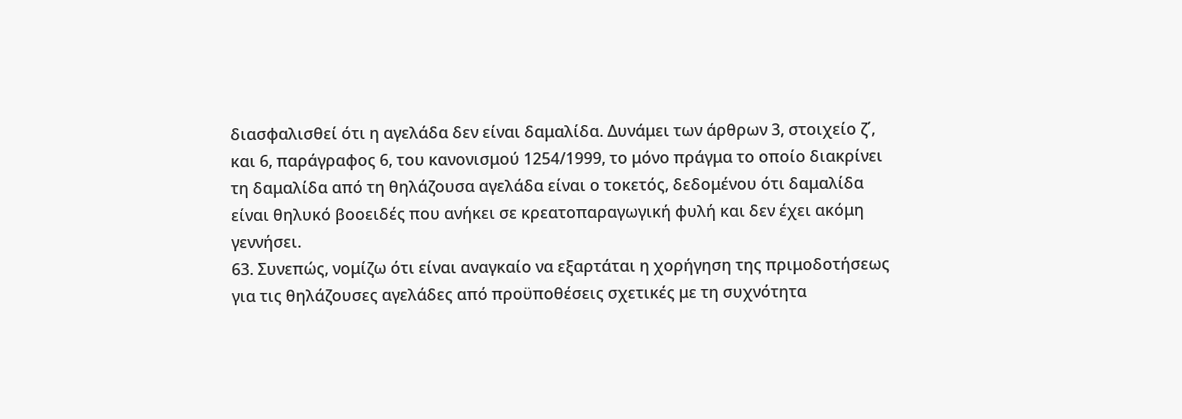διασφαλισθεί ότι η αγελάδα δεν είναι δαμαλίδα. Δυνάμει των άρθρων 3, στοιχείο ζ΄, και 6, παράγραφος 6, του κανονισμού 1254/1999, το μόνο πράγμα το οποίο διακρίνει τη δαμαλίδα από τη θηλάζουσα αγελάδα είναι ο τοκετός, δεδομένου ότι δαμαλίδα είναι θηλυκό βοοειδές που ανήκει σε κρεατοπαραγωγική φυλή και δεν έχει ακόμη γεννήσει.
63. Συνεπώς, νομίζω ότι είναι αναγκαίο να εξαρτάται η χορήγηση της πριμοδοτήσεως για τις θηλάζουσες αγελάδες από προϋποθέσεις σχετικές με τη συχνότητα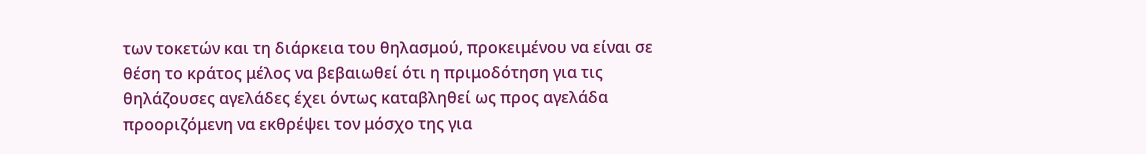των τοκετών και τη διάρκεια του θηλασμού, προκειμένου να είναι σε θέση το κράτος μέλος να βεβαιωθεί ότι η πριμοδότηση για τις θηλάζουσες αγελάδες έχει όντως καταβληθεί ως προς αγελάδα προοριζόμενη να εκθρέψει τον μόσχο της για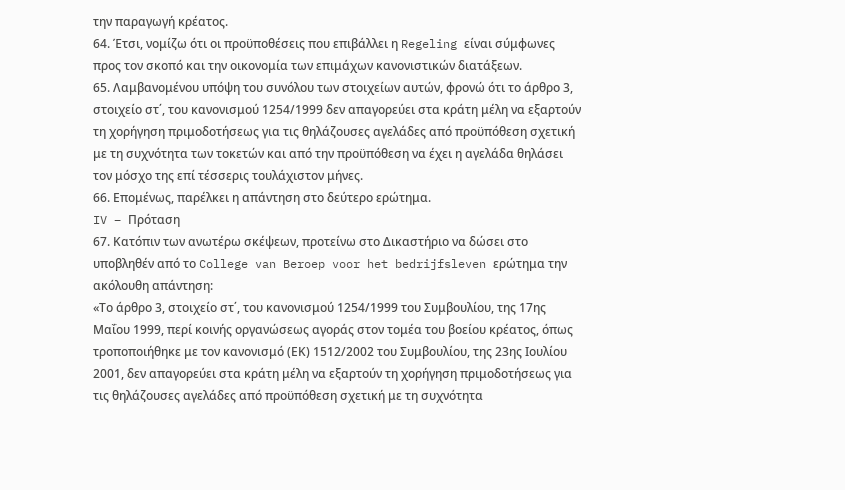την παραγωγή κρέατος.
64. Έτσι, νομίζω ότι οι προϋποθέσεις που επιβάλλει η Regeling είναι σύμφωνες προς τον σκοπό και την οικονομία των επιμάχων κανονιστικών διατάξεων.
65. Λαμβανομένου υπόψη του συνόλου των στοιχείων αυτών, φρονώ ότι το άρθρο 3, στοιχείο στ΄, του κανονισμού 1254/1999 δεν απαγορεύει στα κράτη μέλη να εξαρτούν τη χορήγηση πριμοδοτήσεως για τις θηλάζουσες αγελάδες από προϋπόθεση σχετική με τη συχνότητα των τοκετών και από την προϋπόθεση να έχει η αγελάδα θηλάσει τον μόσχο της επί τέσσερις τουλάχιστον μήνες.
66. Επομένως, παρέλκει η απάντηση στο δεύτερο ερώτημα.
IV – Πρόταση
67. Κατόπιν των ανωτέρω σκέψεων, προτείνω στο Δικαστήριο να δώσει στο υποβληθέν από το College van Beroep voor het bedrijfsleven ερώτημα την ακόλουθη απάντηση:
«Το άρθρο 3, στοιχείο στ΄, του κανονισμού 1254/1999 του Συμβουλίου, της 17ης Μαΐου 1999, περί κοινής οργανώσεως αγοράς στον τομέα του βοείου κρέατος, όπως τροποποιήθηκε με τον κανονισμό (ΕΚ) 1512/2002 του Συμβουλίου, της 23ης Ιουλίου 2001, δεν απαγορεύει στα κράτη μέλη να εξαρτούν τη χορήγηση πριμοδοτήσεως για τις θηλάζουσες αγελάδες από προϋπόθεση σχετική με τη συχνότητα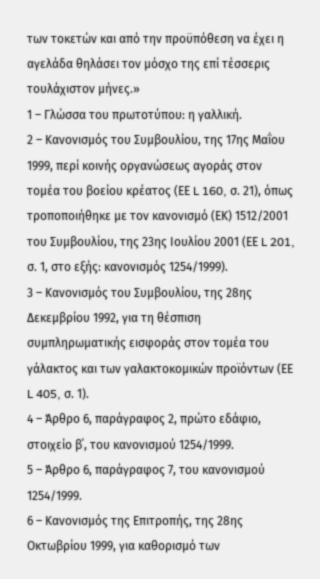των τοκετών και από την προϋπόθεση να έχει η αγελάδα θηλάσει τον μόσχο της επί τέσσερις τουλάχιστον μήνες.»
1 – Γλώσσα του πρωτοτύπου: η γαλλική.
2 – Κανονισμός του Συμβουλίου, της 17ης Μαΐου 1999, περί κοινής οργανώσεως αγοράς στον τομέα του βοείου κρέατος (ΕΕ L 160, σ. 21), όπως τροποποιήθηκε με τον κανονισμό (ΕΚ) 1512/2001 του Συμβουλίου, της 23ης Ιουλίου 2001 (ΕΕ L 201, σ. 1, στο εξής: κανονισμός 1254/1999).
3 – Κανονισμός του Συμβουλίου, της 28ης Δεκεμβρίου 1992, για τη θέσπιση συμπληρωματικής εισφοράς στον τομέα του γάλακτος και των γαλακτοκομικών προϊόντων (ΕΕ L 405, σ. 1).
4 – Άρθρο 6, παράγραφος 2, πρώτο εδάφιο, στοιχείο β΄, του κανονισμού 1254/1999.
5 – Άρθρο 6, παράγραφος 7, του κανονισμού 1254/1999.
6 – Κανονισμός της Επιτροπής, της 28ης Οκτωβρίου 1999, για καθορισμό των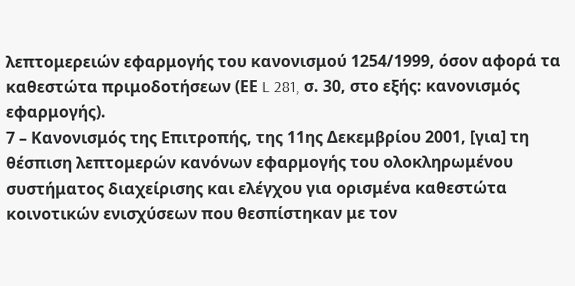λεπτομερειών εφαρμογής του κανονισμού 1254/1999, όσον αφορά τα καθεστώτα πριμοδοτήσεων (ΕΕ L 281, σ. 30, στο εξής: κανονισμός εφαρμογής).
7 – Κανονισμός της Επιτροπής, της 11ης Δεκεμβρίου 2001, [για] τη θέσπιση λεπτομερών κανόνων εφαρμογής του ολοκληρωμένου συστήματος διαχείρισης και ελέγχου για ορισμένα καθεστώτα κοινοτικών ενισχύσεων που θεσπίστηκαν με τον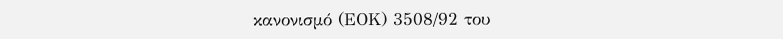κανονισμό (ΕΟΚ) 3508/92 του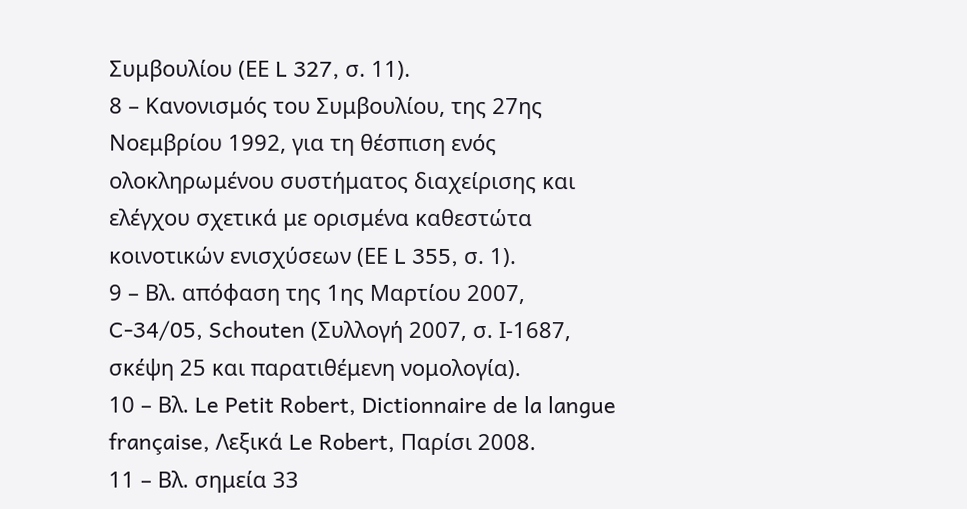Συμβουλίου (ΕΕ L 327, σ. 11).
8 – Κανονισμός του Συμβουλίου, της 27ης Νοεμβρίου 1992, για τη θέσπιση ενός ολοκληρωμένου συστήματος διαχείρισης και ελέγχου σχετικά με ορισμένα καθεστώτα κοινοτικών ενισχύσεων (ΕΕ L 355, σ. 1).
9 – Βλ. απόφαση της 1ης Μαρτίου 2007, C-34/05, Schouten (Συλλογή 2007, σ. Ι-1687, σκέψη 25 και παρατιθέμενη νομολογία).
10 – Βλ. Le Petit Robert, Dictionnaire de la langue française, Λεξικά Le Robert, Παρίσι 2008.
11 – Βλ. σημεία 33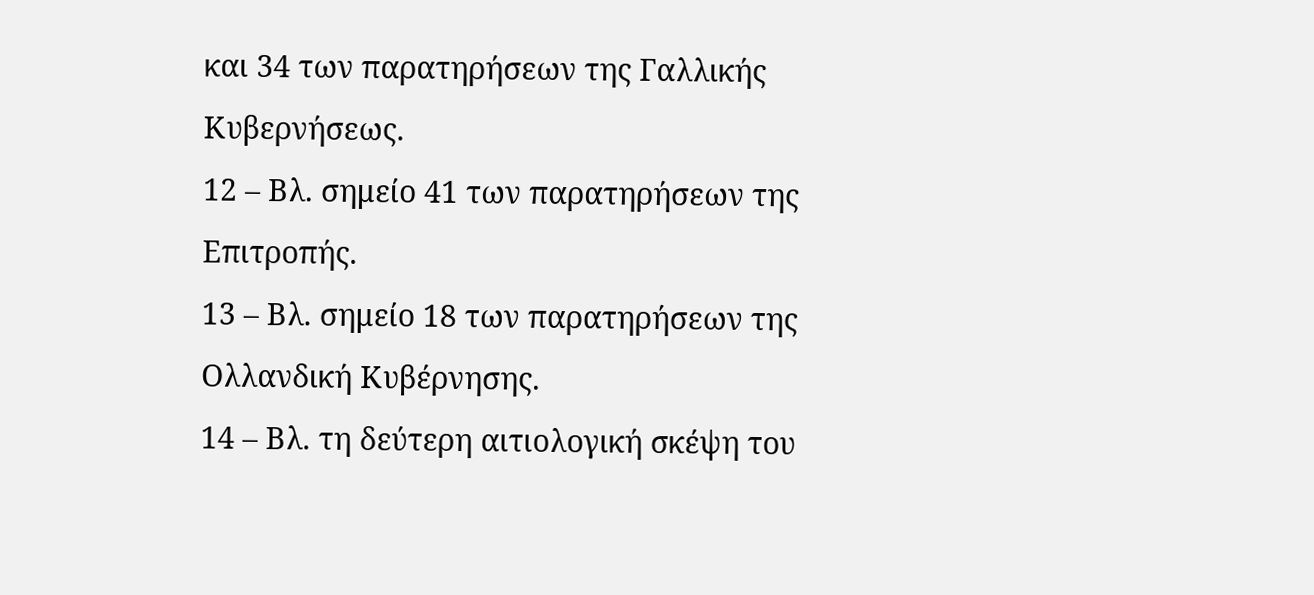και 34 των παρατηρήσεων της Γαλλικής Κυβερνήσεως.
12 – Βλ. σημείο 41 των παρατηρήσεων της Επιτροπής.
13 – Βλ. σημείο 18 των παρατηρήσεων της Ολλανδική Κυβέρνησης.
14 – Βλ. τη δεύτερη αιτιολογική σκέψη του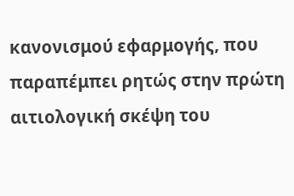κανονισμού εφαρμογής, που παραπέμπει ρητώς στην πρώτη αιτιολογική σκέψη του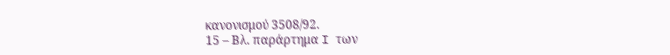κανονισμού 3508/92.
15 – Βλ. παράρτημα I των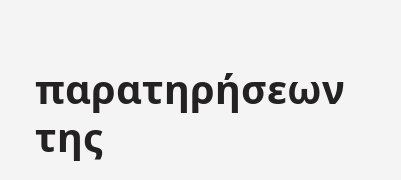παρατηρήσεων της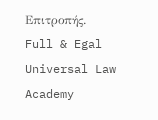Επιτροπής.
Full & Egal Universal Law Academy